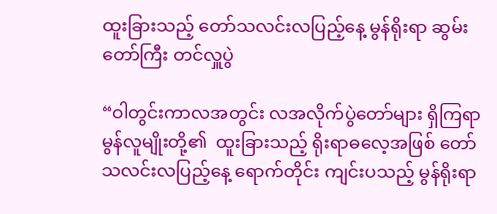ထူးခြားသည့် တော်သလင်းလပြည့်နေ့ မွန်ရိုးရာ ဆွမ်းတော်ကြီး တင်လှူပွဲ

“ဝါတွင်းကာလအတွင်း လအလိုက်ပွဲတော်များ ရှိကြရာ  မွန်လူမျိုးတို့၏  ထူးခြားသည့် ရိုးရာဓလေ့အဖြစ် တော်သလင်းလပြည့်နေ့ ရောက်တိုင်း ကျင်းပသည့် မွန်ရိုးရာ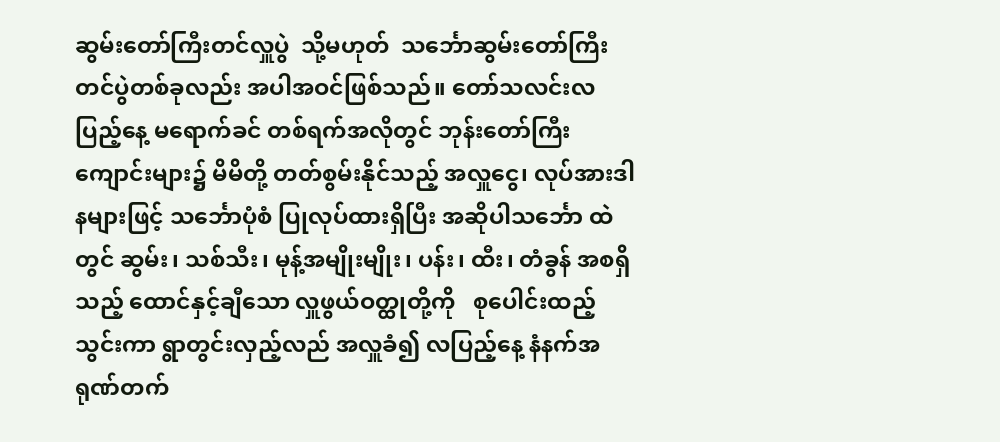ဆွမ်းတော်ကြီးတင်လှူပွဲ  သို့မဟုတ်  သင်္ဘောဆွမ်းတော်ကြီး တင်ပွဲတစ်ခုလည်း အပါအဝင်ဖြစ်သည်။ တော်သလင်းလပြည့်နေ့ မရောက်ခင် တစ်ရက်အလိုတွင် ဘုန်းတော်ကြီးကျောင်းများ၌ မိမိတို့ တတ်စွမ်းနိုင်သည့် အလှူငွေ၊ လုပ်အားဒါနများဖြင့် သင်္ဘောပုံစံ ပြုလုပ်ထားရှိပြီး အဆိုပါသင်္ဘော ထဲတွင် ဆွမ်း၊ သစ်သီး၊ မုန့်အမျိုးမျိုး၊ ပန်း၊ ထီး၊ တံခွန် အစရှိသည့် ထောင်နှင့်ချီသော လှူဖွယ်ဝတ္ထုတို့ကို   စုပေါင်းထည့်သွင်းကာ ရွာတွင်းလှည့်လည် အလှူခံ၍ လပြည့်နေ့ နံနက်အရုဏ်တက်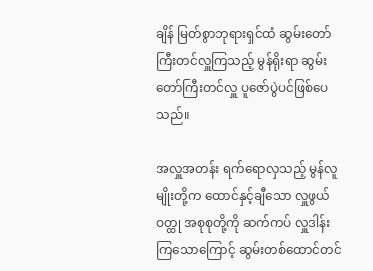ချိန် မြတ်စွာဘုရားရှင်ထံ ဆွမ်းတော် ကြီးတင်လှူကြသည့် မွန်ရိုးရာ ဆွမ်းတော်ကြီးတင်လှူ ပူဇော်ပွဲပင်ဖြစ်ပေသည်။

အလှူအတန်း ရက်ရောလှသည့် မွန်လူမျိုးတို့က ထောင်နှင့်ချီသော လှူဖွယ်ဝတ္ထု အစုစုတို့ကို ဆက်ကပ် လှူဒါန်းကြသောကြောင့် ဆွမ်းတစ်ထောင်တင်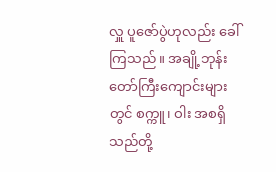လှူ ပူဇော်ပွဲဟုလည်း ခေါ်ကြသည်။ အချို့ဘုန်းတော်ကြီးကျောင်းများတွင် စက္ကူ၊ ဝါး အစရှိသည်တို့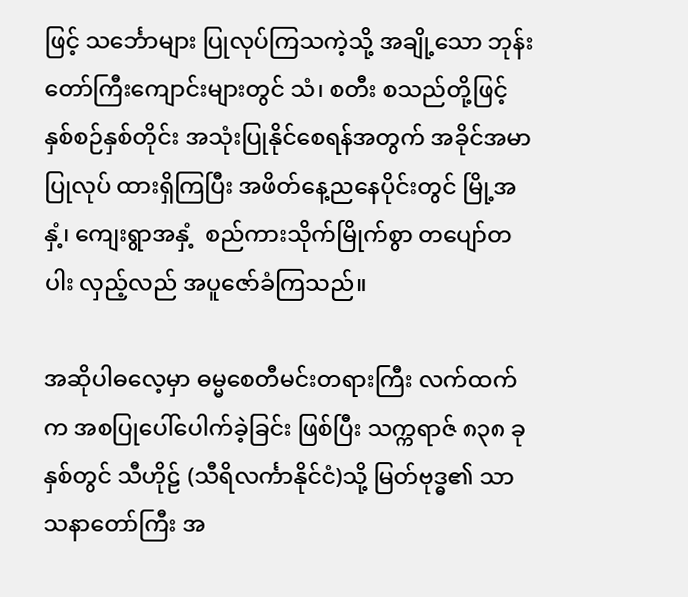ဖြင့် သင်္ဘောများ ပြုလုပ်ကြသကဲ့သို့ အချို့သော ဘုန်းတော်ကြီးကျောင်းများတွင် သံ၊ စတီး စသည်တို့ဖြင့် နှစ်စဉ်နှစ်တိုင်း အသုံးပြုနိုင်စေရန်အတွက် အခိုင်အမာပြုလုပ် ထားရှိကြပြီး အဖိတ်နေ့ညနေပိုင်းတွင် မြို့အနှံ့၊ ကျေးရွာအနှံ့  စည်ကားသိုက်မြိုက်စွာ တပျော်တပါး လှည့်လည် အပူဇော်ခံကြသည်။

အဆိုပါဓလေ့မှာ ဓမ္မစေတီမင်းတရားကြီး လက်ထက်က အစပြုပေါ်ပေါက်ခဲ့ခြင်း ဖြစ်ပြီး သက္ကရာဇ် ၈၃၈ ခုနှစ်တွင် သီဟိုဠ် (သီရိလင်္ကာနိုင်ငံ)သို့ မြတ်ဗုဒ္ဓ၏ သာသနာတော်ကြီး အ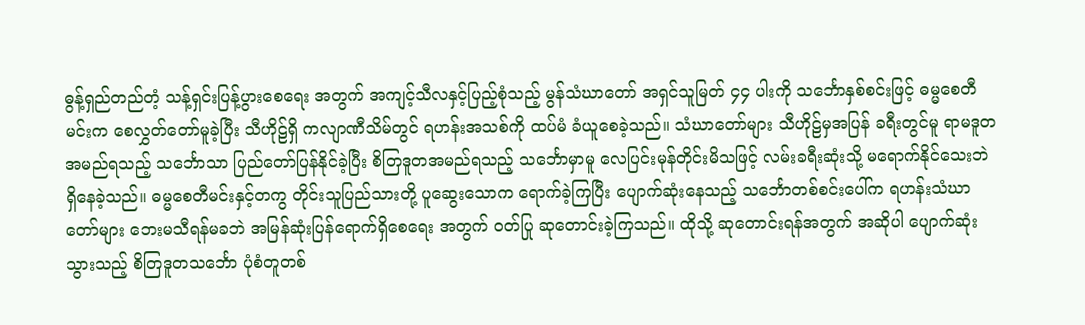ဓွန့်ရှည်တည်တံ့ သန့်ရှင်းပြန့်ပွားစေရေး အတွက် အကျင့်သီလနှင့်ပြည့်စုံသည့် မွန်သံဃာတော် အရှင်သူမြတ် ၄၄ ပါးကို သင်္ဘောနှစ်စင်းဖြင့် ဓမ္မစေတီမင်းက စေလွှတ်တော်မူခဲ့ပြီး သီဟိုဠ်ရှိ ကလျာဏီသိမ်တွင် ရဟန်းအသစ်ကို ထပ်မံ ခံယူစေခဲ့သည်။ သံဃာတော်များ သီဟိုဠ်မှအပြန် ခရီးတွင်မူ ရာမဒူတအမည်ရသည့် သင်္ဘောသာ ပြည်တော်ပြန်နိုင်ခဲ့ပြီး စိတြဒူတအမည်ရသည့် သင်္ဘောမှာမူ လေပြင်းမုန်တိုင်းမိသဖြင့် လမ်းခရီးဆုံးသို့ မရောက်နိုင်သေးဘဲ ရှိနေခဲ့သည်။ ဓမ္မစေတီမင်းနှင့်တကွ တိုင်းသူပြည်သားတို့ ပူဆွေးသောက ရောက်ခဲ့ကြပြီး ပျောက်ဆုံးနေသည့် သင်္ဘောတစ်စင်းပေါ်က ရဟန်းသံဃာတော်များ ဘေးမသီရန်မခဘဲ အမြန်ဆုံးပြန်ရောက်ရှိစေရေး အတွက် ဝတ်ပြု ဆုတောင်းခဲ့ကြသည်။ ထိုသို့ ဆုတောင်းရန်အတွက် အဆိုပါ ပျောက်ဆုံးသွားသည့် စိတြဒူတသင်္ဘော ပုံစံတူတစ်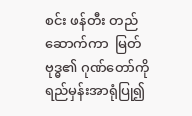စင်း ဖန်တီး တည်ဆောက်ကာ  မြတ်ဗုဒ္ဓ၏ ဂုဏ်တော်ကို ရည်မှန်းအာရုံပြု၍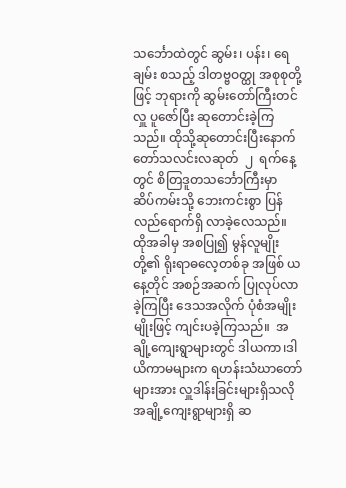သင်္ဘောထဲတွင် ဆွမ်း၊ ပန်း၊ ရေချမ်း စသည့် ဒါတဗ္ဗဝတ္ထု အစုစုတို့ဖြင့် ဘုရားကို ဆွမ်းတော်ကြီးတင်လှူ ပူဇော်ပြီး ဆုတောင်းခဲ့ကြသည်။ ထိုသို့ဆုတောင်းပြီးနောက် တော်သလင်းလဆုတ်  ၂  ရက်နေ့တွင် စိတြဒူတသင်္ဘောကြီးမှာ   ဆိပ်ကမ်းသို့ ဘေးကင်းစွာ ပြန်လည်ရောက်ရှိ လာခဲ့လေသည်။ ထိုအခါမှ အစပြု၍ မွန်လူမျိုးတို့၏ ရိုးရာဓလေ့တစ်ခု အဖြစ် ယနေ့တိုင် အစဉ်အဆက် ပြုလုပ်လာခဲ့ကြပြီး ဒေသအလိုက် ပုံစံအမျိုးမျိုးဖြင့် ကျင်းပခဲ့ကြသည်။  အချို့ကျေးရွာများတွင် ဒါယကာ၊ဒါယိကာမများက ရဟန်းသံဃာတော်များအား လှူဒါန်းခြင်းများရှိသလို အချို့ကျေးရွာများရှိ ဆ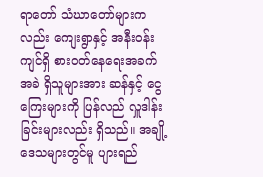ရာတော် သံဃာတော်များကလည်း ကျေးရွာနှင့် အနီးဝန်းကျင်ရှိ စားဝတ်နေရေးအခက်အခဲ ရှိသူများအား ဆန်နှင့် ငွေကြေးများကို ပြန်လည် လှူဒါန်းခြင်းများလည်း ရှိသည်။ အချို့ဒေသများတွင်မူ ပျားရည်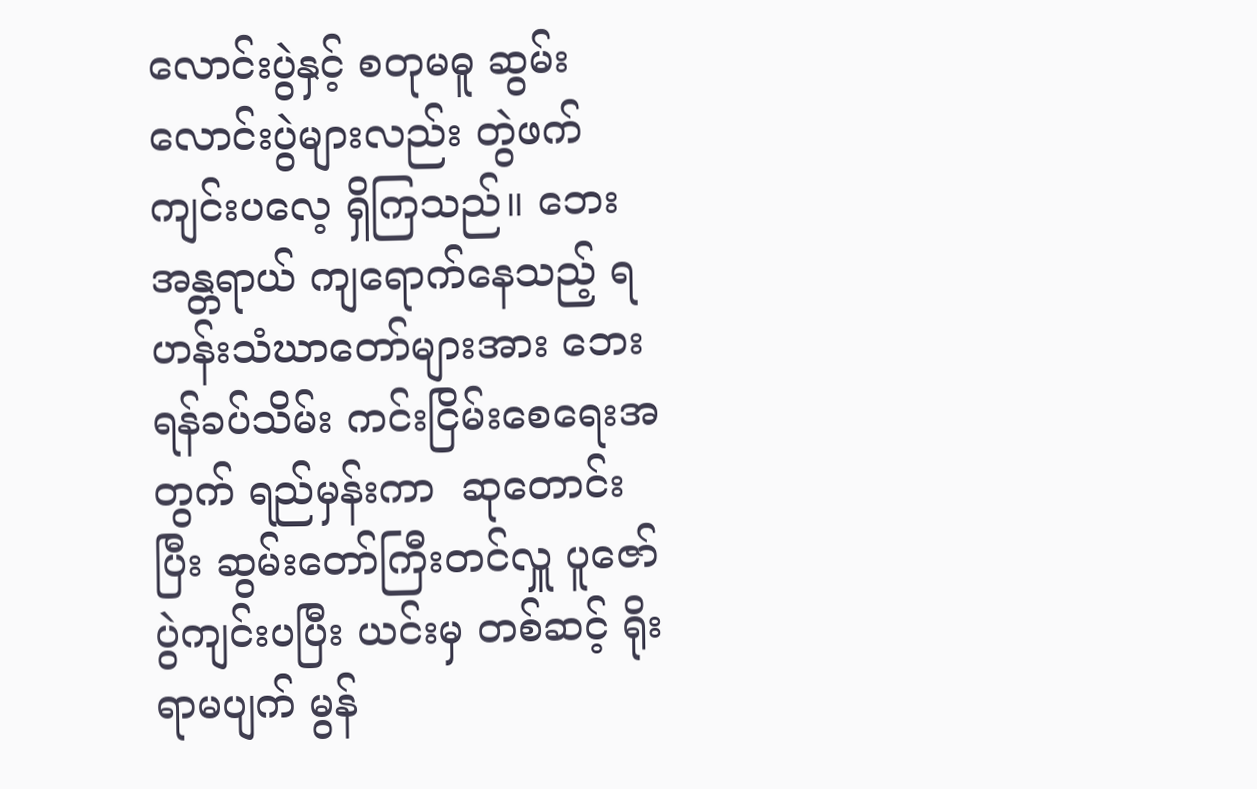လောင်းပွဲနှင့် စတုမဓူ ဆွမ်းလောင်းပွဲများလည်း တွဲဖက်ကျင်းပလေ့ ရှိကြသည်။ ဘေးအန္တရာယ် ကျရောက်နေသည့် ရဟန်းသံဃာတော်များအား ဘေးရန်ခပ်သိမ်း ကင်းငြိမ်းစေရေးအတွက် ရည်မှန်းကာ  ဆုတောင်းပြီး ဆွမ်းတော်ကြီးတင်လှူ ပူဇော်ပွဲကျင်းပပြီး ယင်းမှ တစ်ဆင့် ရိုးရာမပျက် မွန်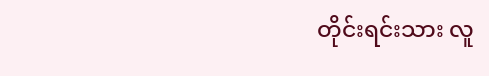တိုင်းရင်းသား လူ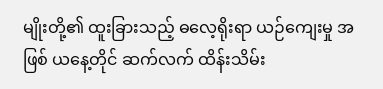မျိုးတို့၏ ထူးခြားသည့် ဓလေ့ရိုးရာ ယဉ်ကျေးမှု အဖြစ် ယနေ့တိုင် ဆက်လက် ထိန်းသိမ်း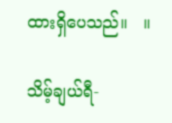ထားရှိပေသည်။   ။

သိမ့်ချယ်ရီ-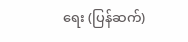ရေး (ပြန်ဆက်)